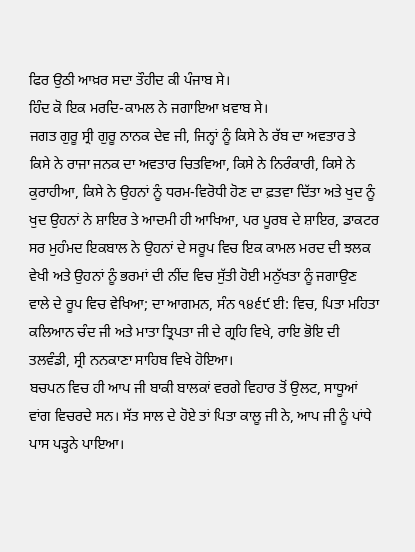ਫਿਰ ਉਠੀ ਆਖ਼ਰ ਸਦਾ ਤੌਹੀਦ ਕੀ ਪੰਜਾਬ ਸੇ।
ਹਿੰਦ ਕੋ ਇਕ ਮਰਦਿ-ਕਾਮਲ ਨੇ ਜਗਾਇਆ ਖ਼ਵਾਬ ਸੇ।
ਜਗਤ ਗੁਰੂ ਸ੍ਰੀ ਗੁਰੂ ਨਾਨਕ ਦੇਵ ਜੀ, ਜਿਨ੍ਹਾਂ ਨੂੰ ਕਿਸੇ ਨੇ ਰੱਬ ਦਾ ਅਵਤਾਰ ਤੇ ਕਿਸੇ ਨੇ ਰਾਜਾ ਜਨਕ ਦਾ ਅਵਤਾਰ ਚਿਤਵਿਆ, ਕਿਸੇ ਨੇ ਨਿਰੰਕਾਰੀ, ਕਿਸੇ ਨੇ ਕੁਰਾਹੀਆ, ਕਿਸੇ ਨੇ ਉਹਨਾਂ ਨੂੰ ਧਰਮ-ਵਿਰੋਧੀ ਹੋਣ ਦਾ ਫ਼ਤਵਾ ਦਿੱਤਾ ਅਤੇ ਖੁਦ ਨੂੰ ਖੁਦ ਉਹਨਾਂ ਨੇ ਸ਼ਾਇਰ ਤੇ ਆਦਮੀ ਹੀ ਆਖਿਆ, ਪਰ ਪੂਰਬ ਦੇ ਸ਼ਾਇਰ, ਡਾਕਟਰ ਸਰ ਮੁਹੰਮਦ ਇਕਬਾਲ ਨੇ ਉਹਨਾਂ ਦੇ ਸਰੂਪ ਵਿਚ ਇਕ ਕਾਮਲ ਮਰਦ ਦੀ ਝਲਕ ਵੇਖੀ ਅਤੇ ਉਹਨਾਂ ਨੂੰ ਭਰਮਾਂ ਦੀ ਨੀਂਦ ਵਿਚ ਸੁੱਤੀ ਹੋਈ ਮਨੁੱਖਤਾ ਨੂੰ ਜਗਾਉਣ ਵਾਲੇ ਦੇ ਰੂਪ ਵਿਚ ਵੇਖਿਆ; ਦਾ ਆਗਮਨ, ਸੰਨ ੧੪੬੯ ਈ: ਵਿਚ, ਪਿਤਾ ਮਹਿਤਾ ਕਲਿਆਨ ਚੰਦ ਜੀ ਅਤੇ ਮਾਤਾ ਤ੍ਰਿਪਤਾ ਜੀ ਦੇ ਗ੍ਰਹਿ ਵਿਖੇ, ਰਾਇ ਭੋਇ ਦੀ ਤਲਵੰਡੀ, ਸ੍ਰੀ ਨਨਕਾਣਾ ਸਾਹਿਬ ਵਿਖੇ ਹੋਇਆ।
ਬਚਪਨ ਵਿਚ ਹੀ ਆਪ ਜੀ ਬਾਕੀ ਬਾਲਕਾਂ ਵਰਗੇ ਵਿਹਾਰ ਤੋਂ ਉਲਟ, ਸਾਧੂਆਂ ਵਾਂਗ ਵਿਚਰਦੇ ਸਨ। ਸੱਤ ਸਾਲ ਦੇ ਹੋਏ ਤਾਂ ਪਿਤਾ ਕਾਲੂ ਜੀ ਨੇ, ਆਪ ਜੀ ਨੂੰ ਪਾਂਧੇ ਪਾਸ ਪੜ੍ਹਨੇ ਪਾਇਆ।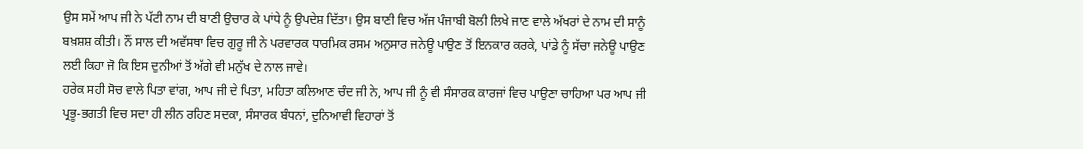ਉਸ ਸਮੇਂ ਆਪ ਜੀ ਨੇ ਪੱਟੀ ਨਾਮ ਦੀ ਬਾਣੀ ਉਚਾਰ ਕੇ ਪਾਂਧੇ ਨੂੰ ਉਪਦੇਸ਼ ਦਿੱਤਾ। ਉਸ ਬਾਣੀ ਵਿਚ ਅੱਜ ਪੰਜਾਬੀ ਬੋਲੀ ਲਿਖੇ ਜਾਣ ਵਾਲੇ ਅੱਖਰਾਂ ਦੇ ਨਾਮ ਦੀ ਸਾਨੂੰ ਬਖ਼ਸ਼ਸ਼ ਕੀਤੀ। ਨੌਂ ਸਾਲ ਦੀ ਅਵੱਸਥਾ ਵਿਚ ਗੁਰੂ ਜੀ ਨੇ ਪਰਵਾਰਕ ਧਾਰਮਿਕ ਰਸਮ ਅਨੁਸਾਰ ਜਨੇਊ ਪਾਉਣ ਤੋਂ ਇਨਕਾਰ ਕਰਕੇ, ਪਾਂਡੇ ਨੂੰ ਸੱਚਾ ਜਨੇਊ ਪਾਉਣ ਲਈ ਕਿਹਾ ਜੋ ਕਿ ਇਸ ਦੁਨੀਆਂ ਤੋਂ ਅੱਗੇ ਵੀ ਮਨੁੱਖ ਦੇ ਨਾਲ ਜਾਵੇ।
ਹਰੇਕ ਸਹੀ ਸੋਚ ਵਾਲੇ ਪਿਤਾ ਵਾਂਗ, ਆਪ ਜੀ ਦੇ ਪਿਤਾ, ਮਹਿਤਾ ਕਲਿਆਣ ਚੰਦ ਜੀ ਨੇ, ਆਪ ਜੀ ਨੂੰ ਵੀ ਸੰਸਾਰਕ ਕਾਰਜਾਂ ਵਿਚ ਪਾਉਣਾ ਚਾਹਿਆ ਪਰ ਆਪ ਜੀ ਪ੍ਰਭੂ-ਭਗਤੀ ਵਿਚ ਸਦਾ ਹੀ ਲੀਨ ਰਹਿਣ ਸਦਕਾ, ਸੰਸਾਰਕ ਬੰਧਨਾਂ, ਦੁਨਿਆਵੀ ਵਿਹਾਰਾਂ ਤੋਂ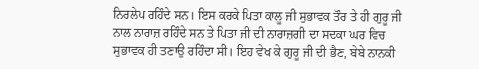ਨਿਰਲੇਪ ਰਹਿੰਦੇ ਸਨ। ਇਸ ਕਰਕੇ ਪਿਤਾ ਕਾਲੂ ਜੀ ਸੁਭਾਵਕ ਤੌਰ ਤੇ ਹੀ ਗੁਰੂ ਜੀ ਨਾਲ ਨਾਰਾਜ਼ ਰਹਿੰਦੇ ਸਨ ਤੇ ਪਿਤਾ ਜੀ ਦੀ ਨਾਰਾਜ਼ਗੀ ਦਾ ਸਦਕਾ ਘਰ ਵਿਚ ਸੁਭਾਵਕ ਹੀ ਤਣਾਉ ਰਹਿੰਦਾ ਸੀ। ਇਹ ਵੇਖ ਕੇ ਗੁਰੂ ਜੀ ਦੀ ਭੈਣ, ਬੇਬੇ ਨਾਨਕੀ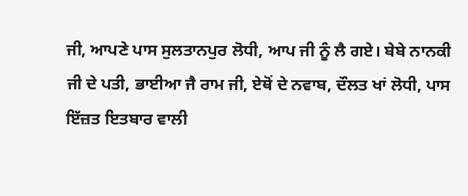ਜੀ, ਆਪਣੇ ਪਾਸ ਸੁਲਤਾਨਪੁਰ ਲੋਧੀ, ਆਪ ਜੀ ਨੂੰ ਲੈ ਗਏ। ਬੇਬੇ ਨਾਨਕੀ ਜੀ ਦੇ ਪਤੀ, ਭਾਈਆ ਜੈ ਰਾਮ ਜੀ, ਏਥੋਂ ਦੇ ਨਵਾਬ, ਦੌਲਤ ਖਾਂ ਲੋਧੀ, ਪਾਸ ਇੱਜ਼ਤ ਇਤਬਾਰ ਵਾਲੀ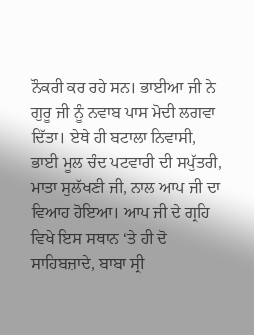ਨੌਕਰੀ ਕਰ ਰਹੇ ਸਨ। ਭਾਈਆ ਜੀ ਨੇ ਗੁਰੂ ਜੀ ਨੂੰ ਨਵਾਬ ਪਾਸ ਮੋਦੀ ਲਗਵਾ ਦਿੱਤਾ। ਏਥੇ ਹੀ ਬਟਾਲਾ ਨਿਵਾਸੀ, ਭਾਈ ਮੂਲ ਚੰਦ ਪਟਵਾਰੀ ਦੀ ਸਪੁੱਤਰੀ, ਮਾਤਾ ਸੁਲੱਖਣੀ ਜੀ, ਨਾਲ ਆਪ ਜੀ ਦਾ ਵਿਆਹ ਹੋਇਆ। ਆਪ ਜੀ ਦੇ ਗ੍ਰਹਿ ਵਿਖੇ ਇਸ ਸਥਾਨ ‘ਤੇ ਹੀ ਦੋ ਸਾਹਿਬਜ਼ਾਦੇ, ਬਾਬਾ ਸ੍ਰੀ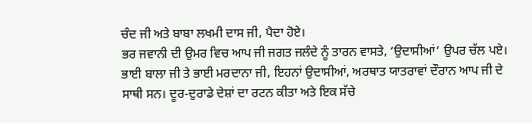ਚੰਦ ਜੀ ਅਤੇ ਬਾਬਾ ਲਖਮੀ ਦਾਸ ਜੀ, ਪੈਦਾ ਹੋਏ।
ਭਰ ਜਵਾਨੀ ਦੀ ਉਮਰ ਵਿਚ ਆਪ ਜੀ ਜਗਤ ਜਲੰਦੇ ਨੂੰ ਤਾਰਨ ਵਾਸਤੇ, ‘ਉਦਾਸੀਆਂ’ ਉਪਰ ਚੱਲ ਪਏ। ਭਾਈ ਬਾਲਾ ਜੀ ਤੇ ਭਾਈ ਮਰਦਾਨਾ ਜੀ, ਇਹਨਾਂ ਉਦਾਸੀਆਂ, ਅਰਥਾਤ ਯਾਤਰਾਵਾਂ ਦੌਰਾਨ ਆਪ ਜੀ ਦੇ ਸਾਥੀ ਸਨ। ਦੂਰ-ਦੁਰਾਡੇ ਦੇਸ਼ਾਂ ਦਾ ਰਟਨ ਕੀਤਾ ਅਤੇ ਇਕ ਸੱਚੇ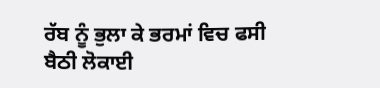ਰੱਬ ਨੂੰ ਭੁਲਾ ਕੇ ਭਰਮਾਂ ਵਿਚ ਫਸੀ ਬੈਠੀ ਲੋਕਾਈ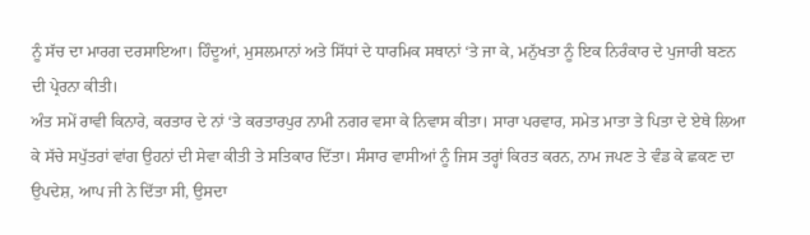ਨੂੰ ਸੱਚ ਦਾ ਮਾਰਗ ਦਰਸਾਇਆ। ਹਿੰਦੂਆਂ, ਮੁਸਲਮਾਨਾਂ ਅਤੇ ਸਿੱਧਾਂ ਦੇ ਧਾਰਮਿਕ ਸਥਾਨਾਂ ‘ਤੇ ਜਾ ਕੇ, ਮਨੁੱਖਤਾ ਨੂੰ ਇਕ ਨਿਰੰਕਾਰ ਦੇ ਪੁਜਾਰੀ ਬਣਨ ਦੀ ਪ੍ਰੇਰਨਾ ਕੀਤੀ।
ਅੰਤ ਸਮੇਂ ਰਾਵੀ ਕਿਨਾਰੇ, ਕਰਤਾਰ ਦੇ ਨਾਂ ‘ਤੇ ਕਰਤਾਰਪੁਰ ਨਾਮੀ ਨਗਰ ਵਸਾ ਕੇ ਨਿਵਾਸ ਕੀਤਾ। ਸਾਰਾ ਪਰਵਾਰ, ਸਮੇਤ ਮਾਤਾ ਤੇ ਪਿਤਾ ਦੇ ਏਥੇ ਲਿਆ ਕੇ ਸੱਚੇ ਸਪੁੱਤਰਾਂ ਵਾਂਗ ਉਹਨਾਂ ਦੀ ਸੇਵਾ ਕੀਤੀ ਤੇ ਸਤਿਕਾਰ ਦਿੱਤਾ। ਸੰਸਾਰ ਵਾਸੀਆਂ ਨੂੰ ਜਿਸ ਤਰ੍ਹਾਂ ਕਿਰਤ ਕਰਨ, ਨਾਮ ਜਪਣ ਤੇ ਵੰਡ ਕੇ ਛਕਣ ਦਾ ਉਪਦੇਸ਼, ਆਪ ਜੀ ਨੇ ਦਿੱਤਾ ਸੀ, ਉਸਦਾ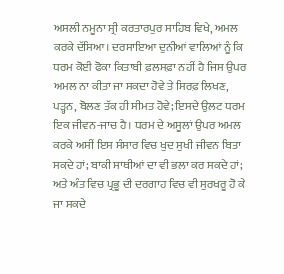ਅਸਲੀ ਨਮੂਨਾ ਸ੍ਰੀ ਕਰਤਾਰਪੁਰ ਸਾਹਿਬ ਵਿਖੇ, ਅਮਲ ਕਰਕੇ ਦੱਸਿਆ। ਦਰਸਾਇਆ ਦੁਨੀਆਂ ਵਾਲਿਆਂ ਨੂੰ ਕਿ ਧਰਮ ਕੋਈ ਫੋਕਾ ਕਿਤਾਬੀ ਫ਼ਲਸਫ਼ਾ ਨਹੀਂ ਹੈ ਜਿਸ ਉਪਰ ਅਮਲ ਨਾ ਕੀਤਾ ਜਾ ਸਕਦਾ ਹੋਵੇ ਤੇ ਸਿਰਫ਼ ਲਿਖਣ, ਪੜ੍ਹਨ, ਬੋਲਣ ਤੱਕ ਹੀ ਸੀਮਤ ਹੋਵੇ; ਇਸਦੇ ਉਲਟ ਧਰਮ ਇਕ ਜੀਵਨ-ਜਾਚ ਹੈ। ਧਰਮ ਦੇ ਅਸੂਲਾਂ ਉਪਰ ਅਮਲ ਕਰਕੇ ਅਸੀਂ ਇਸ ਸੰਸਾਰ ਵਿਚ ਖੁਦ ਸੁਖੀ ਜੀਵਨ ਬਿਤਾ ਸਕਦੇ ਹਾਂ; ਬਾਕੀ ਸਾਥੀਆਂ ਦਾ ਵੀ ਭਲਾ ਕਰ ਸਕਦੇ ਹਾਂ; ਅਤੇ ਅੰਤ ਵਿਚ ਪ੍ਰਭੂ ਦੀ ਦਰਗਾਹ ਵਿਚ ਵੀ ਸੁਰਖਰੂ ਹੋ ਕੇ ਜਾ ਸਕਦੇ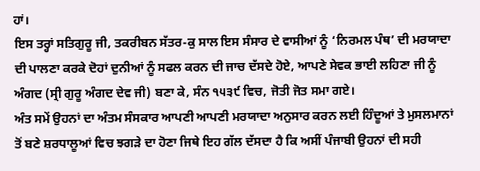ਹਾਂ।
ਇਸ ਤਰ੍ਹਾਂ ਸਤਿਗੁਰੂ ਜੀ, ਤਕਰੀਬਨ ਸੱਤਰ-ਕੁ ਸਾਲ ਇਸ ਸੰਸਾਰ ਦੇ ਵਾਸੀਆਂ ਨੂੰ ‘ਨਿਰਮਲ ਪੰਥ’ ਦੀ ਮਰਯਾਦਾ ਦੀ ਪਾਲਣਾ ਕਰਕੇ ਦੋਹਾਂ ਦੁਨੀਆਂ ਨੂੰ ਸਫਲ ਕਰਨ ਦੀ ਜਾਚ ਦੱਸਦੇ ਹੋਏ, ਆਪਣੇ ਸੇਵਕ ਭਾਈ ਲਹਿਣਾ ਜੀ ਨੂੰ ਅੰਗਦ (ਸ੍ਰੀ ਗੁਰੂ ਅੰਗਦ ਦੇਵ ਜੀ) ਬਣਾ ਕੇ, ਸੰਨ ੧੫੩੯ ਵਿਚ, ਜੋਤੀ ਜੋਤ ਸਮਾ ਗਏ।
ਅੰਤ ਸਮੇਂ ਉਹਨਾਂ ਦਾ ਅੰਤਮ ਸੰਸਕਾਰ ਆਪਣੀ ਆਪਣੀ ਮਰਯਾਦਾ ਅਨੁਸਾਰ ਕਰਨ ਲਈ ਹਿੰਦੂਆਂ ਤੇ ਮੁਸਲਮਾਨਾਂ ਤੋਂ ਬਣੇ ਸ਼ਰਧਾਲੂਆਂ ਵਿਚ ਝਗੜੇ ਦਾ ਹੋਣਾ ਜਿਥੇ ਇਹ ਗੱਲ ਦੱਸਦਾ ਹੈ ਕਿ ਅਸੀਂ ਪੰਜਾਬੀ ਉਹਨਾਂ ਦੀ ਸਹੀ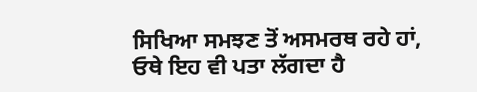ਸਿਖਿਆ ਸਮਝਣ ਤੋਂ ਅਸਮਰਥ ਰਹੇ ਹਾਂ, ਓਥੇ ਇਹ ਵੀ ਪਤਾ ਲੱਗਦਾ ਹੈ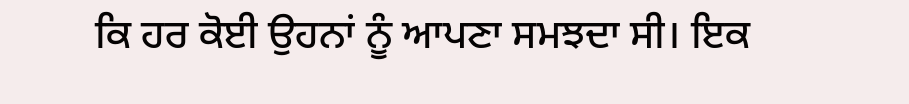ਕਿ ਹਰ ਕੋਈ ਉਹਨਾਂ ਨੂੰ ਆਪਣਾ ਸਮਝਦਾ ਸੀ। ਇਕ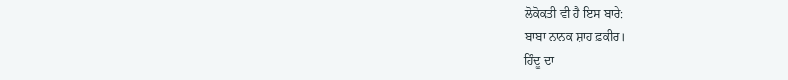ਲੋਕੋਕਤੀ ਵੀ ਹੈ ਇਸ ਬਾਰੇ:
ਬਾਬਾ ਨਾਨਕ ਸ਼ਾਹ ਫ਼ਕੀਰ।
ਹਿੰਦੂ ਦਾ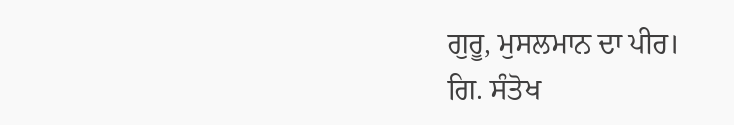ਗੁਰੂ, ਮੁਸਲਮਾਨ ਦਾ ਪੀਰ।
ਗਿ. ਸੰਤੋਖ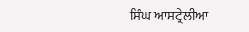ਸਿੰਘ ਆਸਟ੍ਰੇਲੀਆ